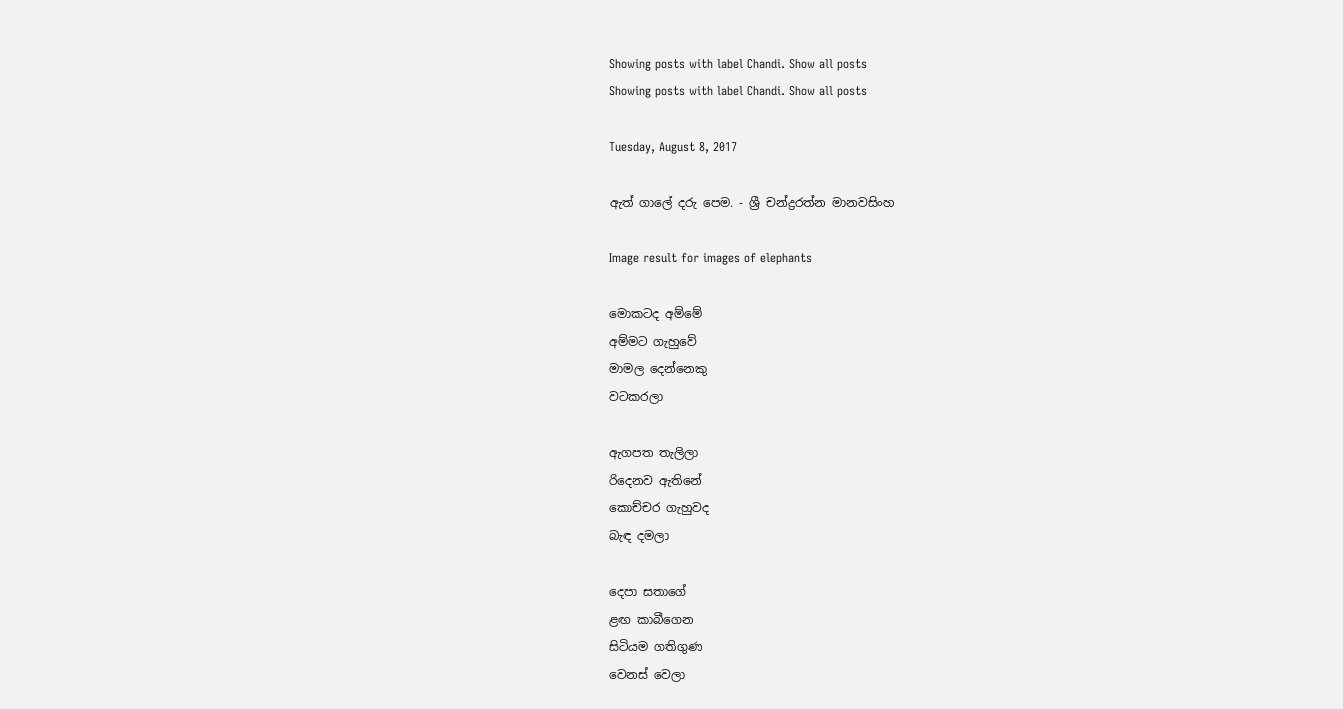Showing posts with label Chandi. Show all posts
Showing posts with label Chandi. Show all posts

Tuesday, August 8, 2017

ඇත් ගාලේ දරු පෙම. - ශ්‍රී චන්ද්‍රරත්න මානවසිංහ

Image result for images of elephants

මොකටද අම්මේ
අම්මට ගැහුවේ
මාමල දෙන්නෙකු
වටකරලා

ඇගපත තැලිලා
රිදෙනව ඇතිනේ
කොච්චර ගැහුවද
බැඳ දමලා

දෙපා සතාගේ
ළඟ කාබීගෙන
සිටියම ගතිගුණ
වෙනස් වෙලා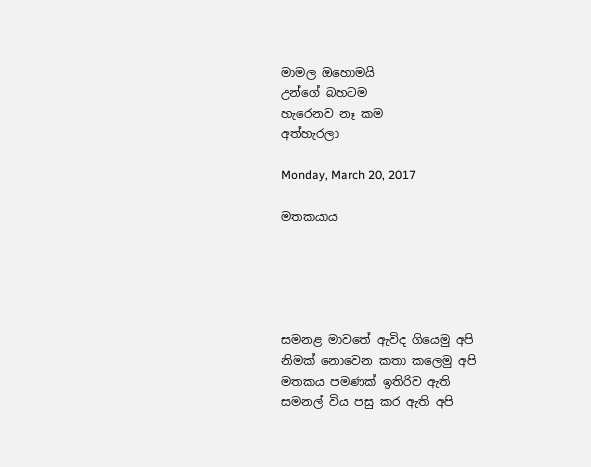මාමල ඔහොමයි
උන්ගේ බහටම
හැරෙනව නෑ කම
අත්හැරලා

Monday, March 20, 2017

මතකයාය





සමනළ මාවතේ ඇවිද ගියෙමු අපි
නිමක් නොවෙන කතා කලෙමු අපි
මතකය පමණක් ඉතිරිව ඇති
සමනල් විය පසු කර ඇති අපි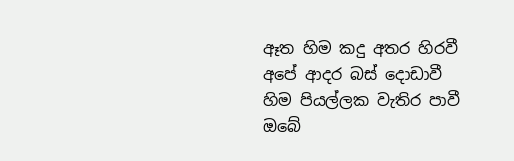ඈත හිම කදු අතර හිරවී
අපේ ආදර බස් දොඩාවී
හිම පියල්ලක වැතිර පාවී
ඔබේ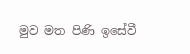මුව මත පිණි ඉසේවී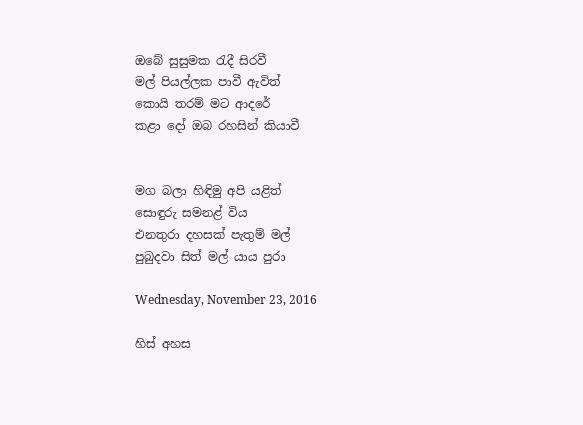ඔබේ සුසුමක රැදී සිරවී
මල් පියල්ලක පාවී ඇවිත්
කොයි තරම් මට ආදරේ
කළා දෝ ඔබ රහසින් කියාවී


මග බලා හිඳිමු අපි යළිත්
සොඳුරු සමනළ් විය
එනතුරා දහසක් පැතුම් මල්
පුබුදවා සිත් මල් යාය පුරා

Wednesday, November 23, 2016

හිස් අහස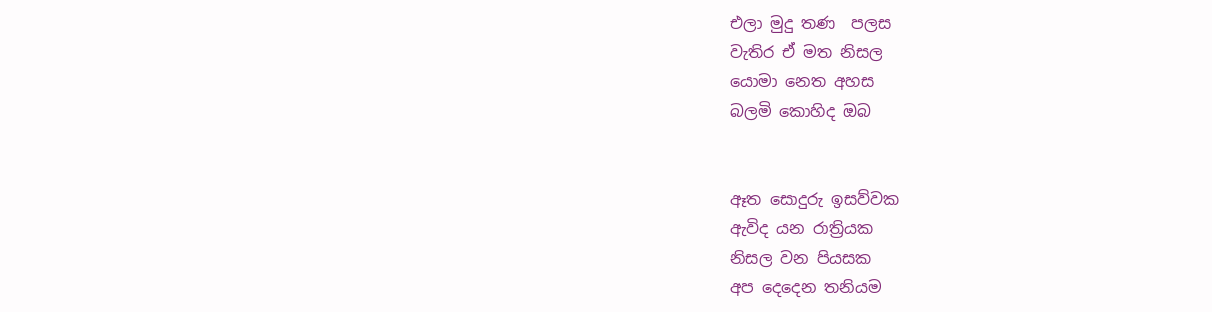එලා මුදු තණ  පලස
වැතිර ඒ මත නිසල
යොමා නෙත අහස
බලමි කොහිද ඔබ


ඈත සොදුරු ඉසව්වක
ඇවිද යන රාත්‍රියක
නිසල වන පියසක
අප දෙදෙන තනියම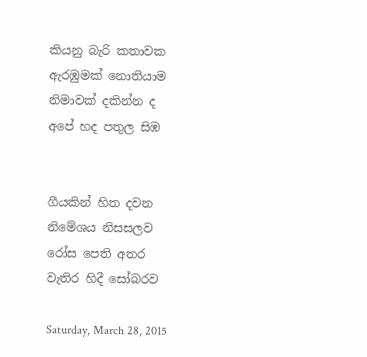කියනු බැරි කතාවක
ඇරඹුමක් නොතියාම
නිමාවක් දකින්න ද
අපේ හද පතුල සිඹ


ගීයකින් හිත දවන
නිමේශය නිසසලව
රෝස පෙති අතර
වැතිර හිදී සෝබරව

Saturday, March 28, 2015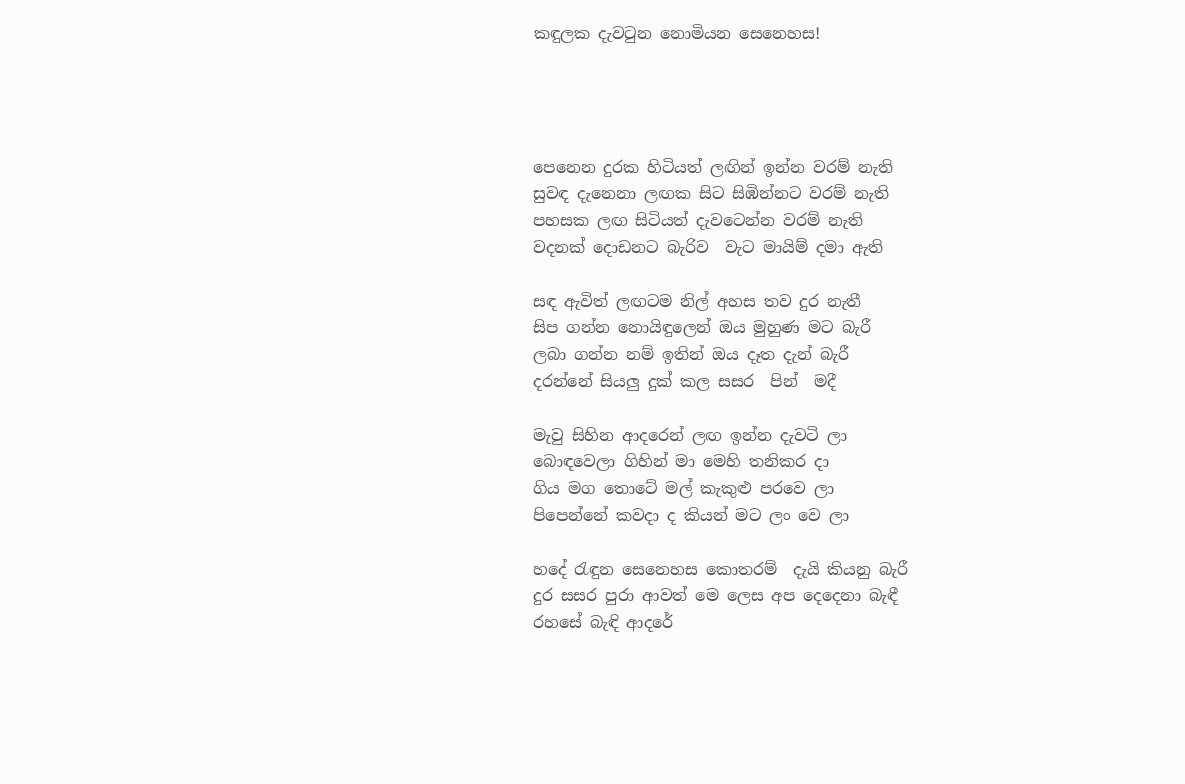කඳුලක දැවටුන නොමියන සෙනෙහස!




පෙනෙන දුරක හිටියත් ලඟින් ඉන්න වරම් නැති
සුවඳ දැනෙනා ලඟක සිට සිඹින්නට වරම් නැති
පහසක ලඟ සිටියත් දැවටෙන්න වරම් නැති
වදනක් දොඩනට බැරිව  වැට මායිම් දමා ඇති

සඳ ඇවිත් ලඟටම නිල් අහස තව දුර නැතී
සිප ගන්න නොයිඳුලෙන් ඔය මුහුණ මට බැරී
ලබා ගන්න නම් ඉතින් ඔය දෑත දැන් බැරී
දරන්නේ සියලු දුක් කල සසර  පින්  මදී

මැවු සිහින ආදරෙන් ලඟ ඉන්න දැවටි ලා
බොඳවෙලා ගිහින් මා මෙහි තනිකර දා
ගිය මග තොටේ මල් කැකුළු පරවෙ ලා
පිපෙන්නේ කවදා ද කියන් මට ලං වෙ ලා

හදේ රැඳුන සෙනෙහස කොතරම්  දැයි කියනු බැරී
දුර සසර පුරා ආවත් මෙ ලෙස අප දෙදෙනා බැඳී
රහසේ බැඳි ආදරේ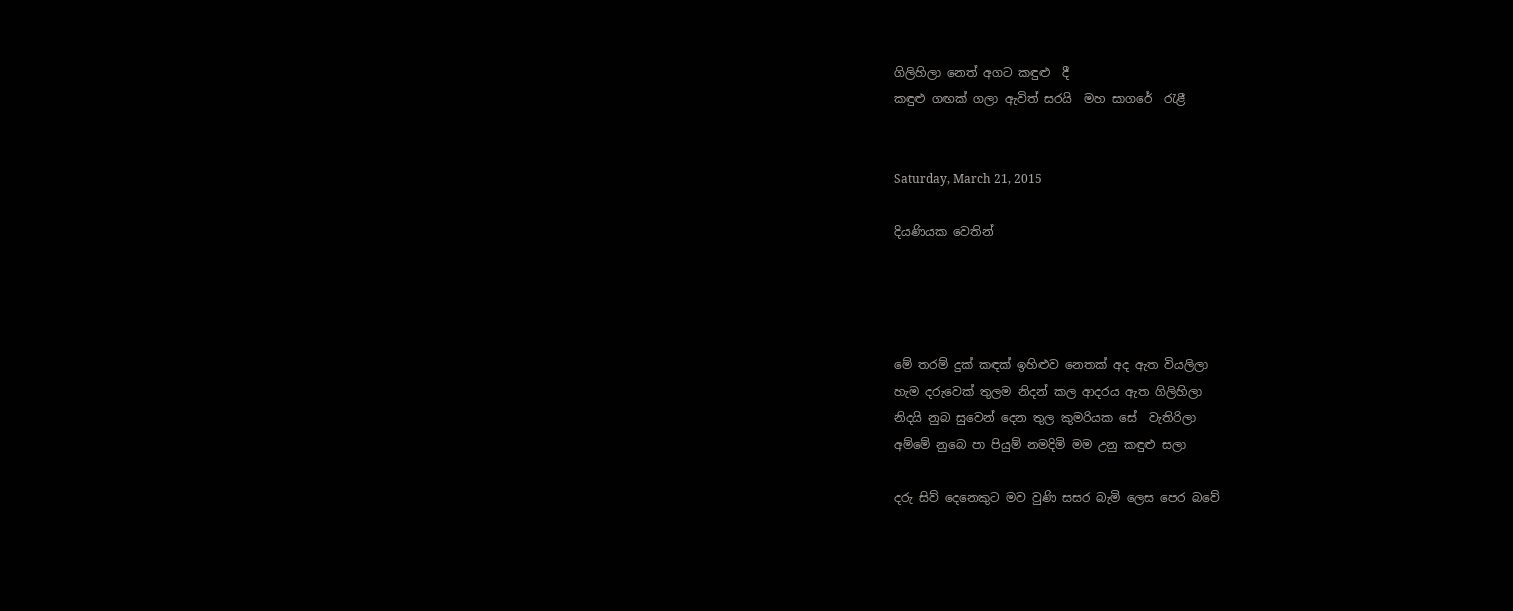ගිලිහිලා නෙත් අගට කඳුළු  දී
කඳුළු ගඟක් ගලා ඇවිත් සරයි  මහ සාගරේ  රැළී


Saturday, March 21, 2015

දියණියක වෙතින්




මේ තරම් දුක් කඳක් ඉහිළුව නෙතක් අද ඇත වියලිලා
හැම දරුවෙක් තුලම නිදන් කල ආදරය ඇත ගිලිහිලා
නිදයි නුබ සුවෙන් දෙන තුල කුමරියක සේ  වැතිරිලා
අම්මේ නුබෙ පා පියුම් නමදිමි මම උනු කඳුළු සලා

දරු සිව් දෙනෙකුට මව වුණි සසර බැමි ලෙස පෙර බවේ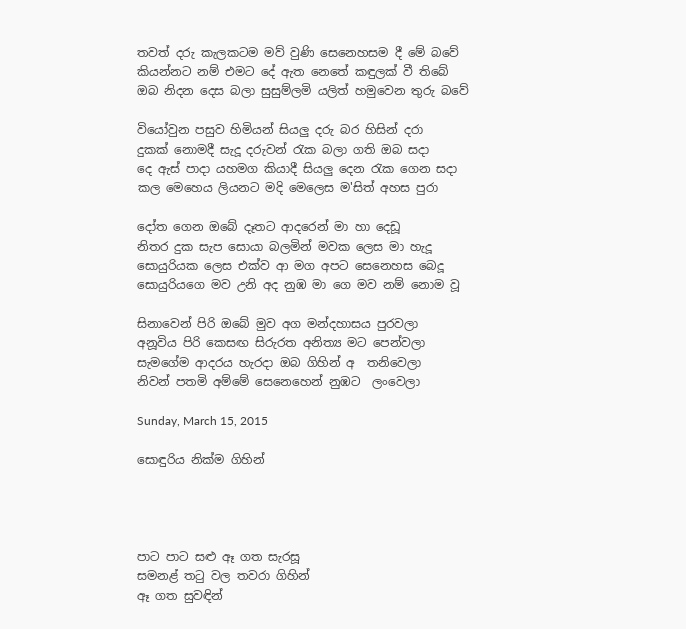තවත් දරු කැලකටම මව් වුණි සෙනෙහසම දී මේ බවේ
කියන්නට නම් එමට දේ ඇත නෙතේ කඳුලක් වී තිබේ
ඔබ නිදන දෙස බලා සුසුම්ලමි යලිත් හමුවෙන තුරු බවේ

වියෝවුන පසුව හිමියන් සියලු දරු බර හිසින් දරා
දුකක් නොමදී සැදූ දරුවන් රැක බලා ගති ඔබ සදා
දෙ ඇස් පාදා යහමග කියාදී සියලු දෙන රැක ගෙන සදා
කල මෙහෙය ලියනට මදි මෙලෙස ම'සිත් අහස පුරා

දෝත ගෙන ඔබේ දෑතට ආදරෙන් මා හා දෙඩූ
නිතර දුක සැප සොයා බලමින් මවක ලෙස මා හැදූ
සොයුරියක ලෙස එක්ව ආ මග අපට සෙනෙහස බෙදූ
සොයුරියගෙ මව උනි අද නුඹ මා ගෙ මව නම් නොම වූ

සිනාවෙන් පිරි ඔබේ මුව අග මන්දහාසය පුරවලා
අනූවිය පිරි කෙසඟ සිරුරත අනිත්‍ය මට පෙන්වලා
සැමගේම ආදරය හැරදා ඔබ ගිහින් අ  තනිවෙලා
නිවන් පතමි අම්මේ සෙනෙහෙන් නුඹට  ලංවෙලා

Sunday, March 15, 2015

සොඳුරිය නික්ම ගිහින්




පාට පාට සළු ඈ ගත සැරසූ
සමනළ් තටු වල තවරා ගිහින්
ඈ ගත සුවඳින්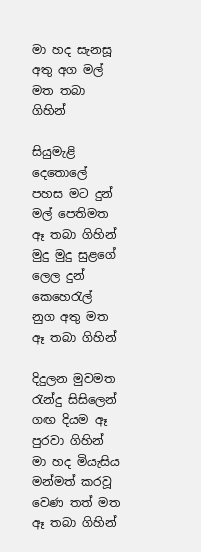මා හද සැනසූ
අතු අග මල් මත තබා ගිහින්

සියුමැළි දෙතොලේ පහස මට දුන්
මල් පෙතිමත ඈ තබා ගිහින්
මුදු මුදු සුළගේ ලෙල දුන් කෙහෙරැල්
නුග අතු මත ඈ තබා ගිහින්

දිදුලන මුවමත රැන්දු සිසිලෙන්
ගඟ දියම ඈ පුරවා ගිහින්
මා හද මියැසිය මන්මත් කරවූ
වෙණ තත් මත ඈ තබා ගිහින්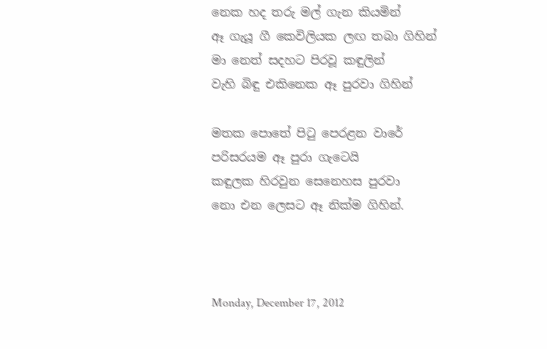නෙක හද තරු මල් ගැන කියමින්
ඈ ගැයූ ගී කෙවිලියක ලඟ තබා ගිහින්
මා නෙත් සදහට පිරවූ කඳුලින්
වැහි බිඳු එකිනෙක ඈ පුරවා ගිහින්

මතක පොතේ පිටු පෙරළන වාරේ
පරිසරයම ඈ පුරා ගැටෙයි
කඳුලක හිරවුන සෙනෙහස පුරවා
නො එන ලෙසට ඈ නික්ම ගිහින්.



Monday, December 17, 2012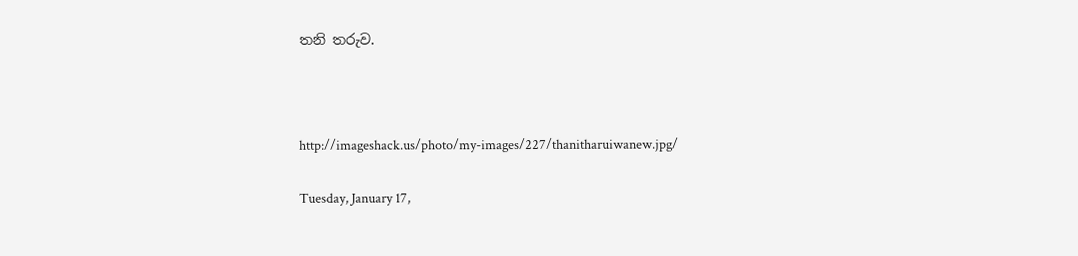තනි තරුව.



http://imageshack.us/photo/my-images/227/thanitharuiwanew.jpg/

Tuesday, January 17,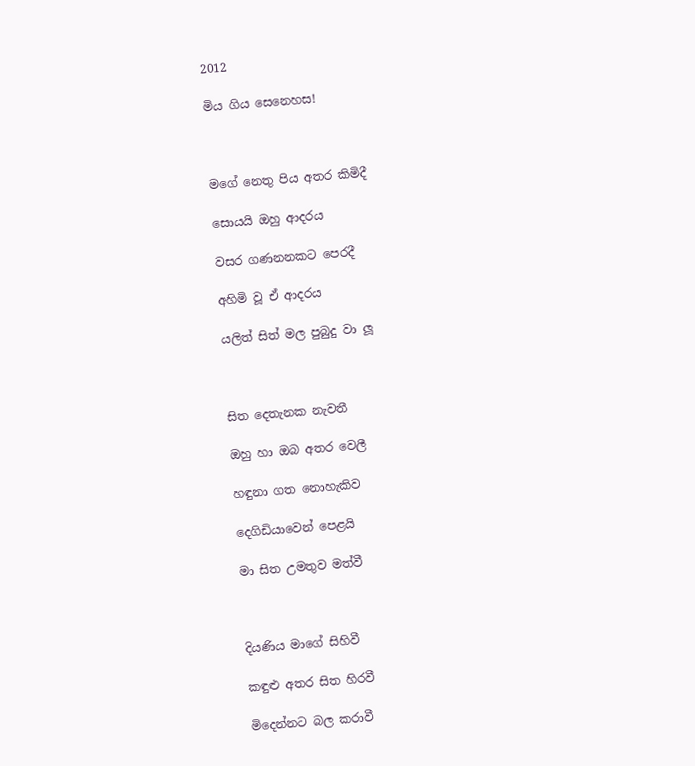2012

මිය ගිය සෙනෙහස!



මගේ නෙතු පිය අතර කිමිදී

සොයයි ඔහු ආදරය

වසර ගණනනකට පෙරදී

අහිමි වූ ඒ ආදරය

යලිත් සිත් මල පුබුදු වා ලූ



සිත දෙතැනක නැවතී

ඔහු හා ඔබ අතර වෙලී

හඳුනා ගත නොහැකිව

දෙගිඩියාවෙන් පෙළයි

මා සිත උමතුව මත්වී



දියණිය මාගේ සිහිවී

කඳුළු අතර සිත හිරවී

මිදෙන්නට බල කරාවී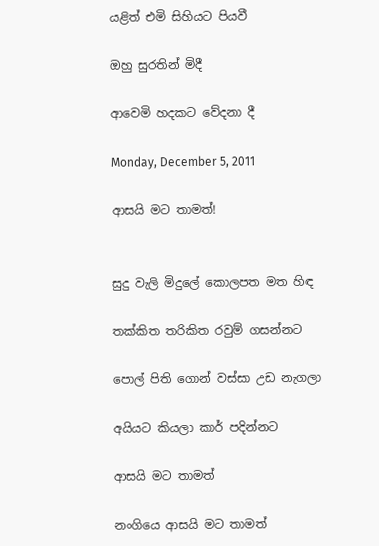යළිත් එමි සිහියට පියවී

ඔහු සුරතින් මිදී

ආවෙමි හදකට වේදනා දී

Monday, December 5, 2011

ආසයි මට තාමත්!


සුදු වැලි මිදුලේ කොලපත මත හිඳ

තක්කිත තරිකිත රවුම් ගසන්නට

පොල් පිති ගොන් වස්සා උඩ නැගලා

අයියට කියලා කාර් පදින්නට

ආසයි මට තාමත්

නංගියෙ ආසයි මට තාමත්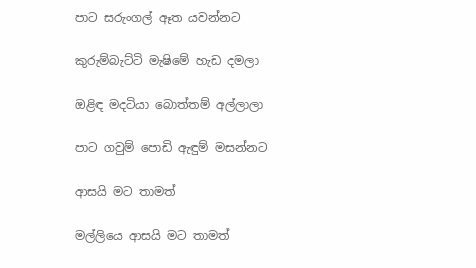පාට සරුංගල් ඈත යවන්නට

කුරුම්බැට්ටි මැෂිමේ හැඩ දමලා

ඔළිඳ මදටියා බොත්තම් අල්ලාලා

පාට ගවුම් පොඩි ඇඳුම් මසන්නට

ආසයි මට තාමත්

මල්ලියෙ ආසයි මට තාමත්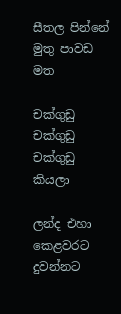සීතල පින්නේ මුතු පාවඩ මත

චක්ගුඩු චක්ගුඩු චක්ගුඩු කියලා

ලන්ද එහා කෙළවරට දුවන්නට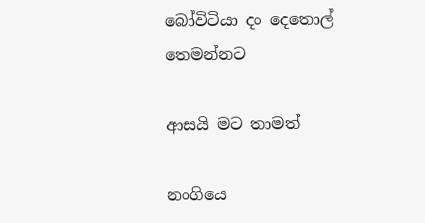බෝවිටියා දං දෙතොල් තෙමන්නට

ආසයි මට තාමත්

නංගියෙ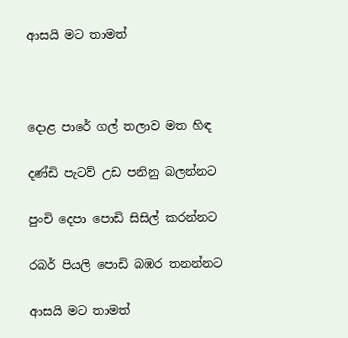ආසයි මට තාමත්



දොළ පාරේ ගල් තලාව මත හිඳ

දණ්ඩි පැටව් උඩ පනිනු බලන්නට

පුංචි දෙපා පොඩි සිසිල් කරන්නට

රබර් පියලි පොඩි බඹර තනන්නට

ආසයි මට තාමත්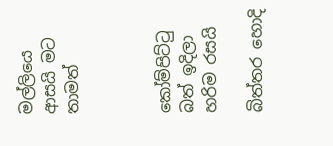මල්ලියෙ ආසයි මට තාමත්



කෝම්පිට්ටු බත් ඉදිලා හරිම රසයි

බිත්තර හොදි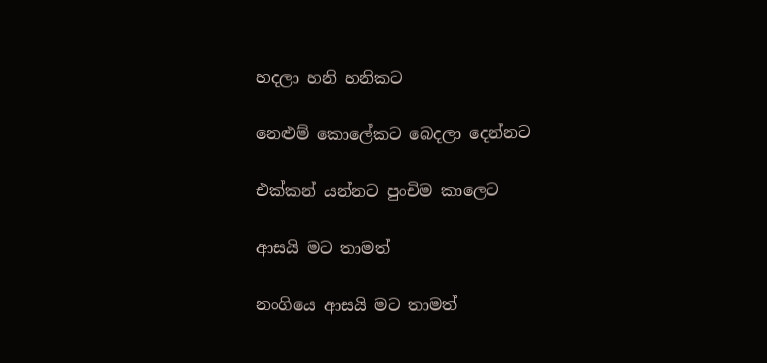හදලා හනි හනිකට

නෙළුම් කොලේකට බෙදලා දෙන්නට

එක්කන් යන්නට පුංචිම කාලෙට

ආසයි මට තාමත්

නංගියෙ ආසයි මට තාමත්